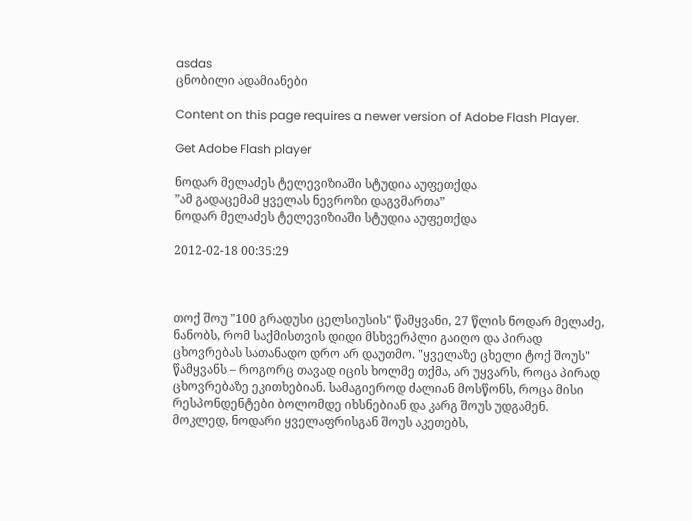asdas
ცნობილი ადამიანები

Content on this page requires a newer version of Adobe Flash Player.

Get Adobe Flash player

ნოდარ მელაძეს ტელევიზიაში სტუდია აუფეთქდა
”ამ გადაცემამ ყველას ნევროზი დაგვმართა”
ნოდარ მელაძეს ტელევიზიაში სტუდია აუფეთქდა

2012-02-18 00:35:29



თოქ შოუ "100 გრადუსი ცელსიუსის" წამყვანი, 27 წლის ნოდარ მელაძე, ნანობს, რომ საქმისთვის დიდი მსხვერპლი გაიღო და პირად ცხოვრებას სათანადო დრო არ დაუთმო. "ყველაზე ცხელი ტოქ შოუს" წამყვანს – როგორც თავად იცის ხოლმე თქმა, არ უყვარს, როცა პირად ცხოვრებაზე ეკითხებიან. სამაგიეროდ ძალიან მოსწონს, როცა მისი რესპონდენტები ბოლომდე იხსნებიან და კარგ შოუს უდგამენ. მოკლედ, ნოდარი ყველაფრისგან შოუს აკეთებს,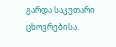გარდა საკუთარი ცხოვრებისა.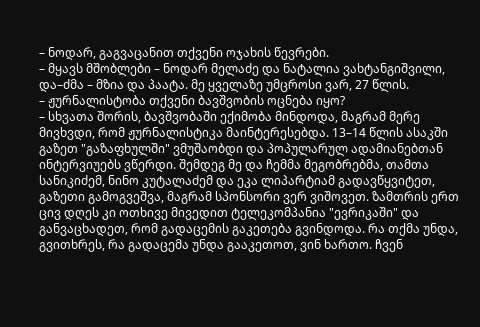– ნოდარ, გაგვაცანით თქვენი ოჯახის წევრები.
– მყავს მშობლები – ნოდარ მელაძე და ნატალია ვახტანგიშვილი, და–ძმა – მზია და პაატა. მე ყველაზე უმცროსი ვარ, 27 წლის.
– ჟურნალისტობა თქვენი ბავშვობის ოცნება იყო?
– სხვათა შორის, ბავშვობაში ექიმობა მინდოდა, მაგრამ მერე მივხვდი, რომ ჟურნალისტიკა მაინტერესებდა. 13–14 წლის ასაკში გაზეთ "გაზაფხულში" ვმუშაობდი და პოპულარულ ადამიანებთან ინტერვიუებს ვწერდი. შემდეგ მე და ჩემმა მეგობრებმა, თამთა სანიკიძემ, ნინო კუტალაძემ და ეკა ლიპარტიამ გადავწყვიტეთ, გაზეთი გამოგვეშვა, მაგრამ სპონსორი ვერ ვიშოვეთ. ზამთრის ერთ ცივ დღეს კი ოთხივე მივედით ტელეკომპანია "ევრიკაში" და განვაცხადეთ, რომ გადაცემის გაკეთება გვინდოდა. რა თქმა უნდა, გვითხრეს, რა გადაცემა უნდა გააკეთოთ, ვინ ხართო. ჩვენ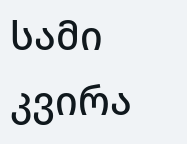სამი კვირა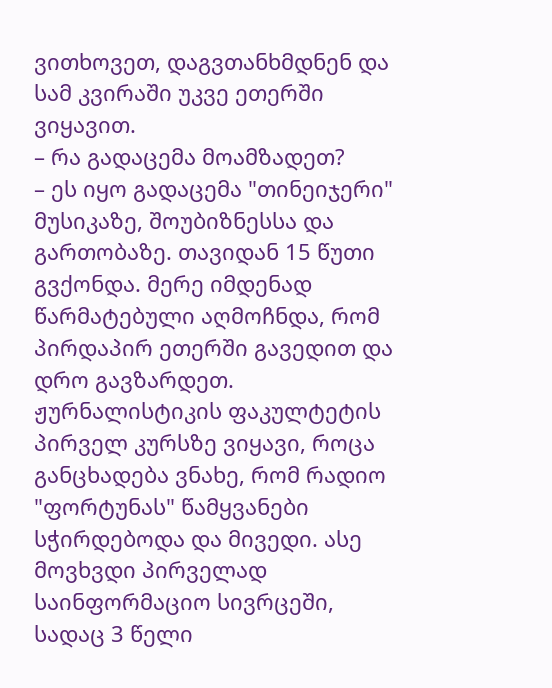ვითხოვეთ, დაგვთანხმდნენ და სამ კვირაში უკვე ეთერში ვიყავით.
– რა გადაცემა მოამზადეთ?
– ეს იყო გადაცემა "თინეიჯერი" მუსიკაზე, შოუბიზნესსა და გართობაზე. თავიდან 15 წუთი გვქონდა. მერე იმდენად წარმატებული აღმოჩნდა, რომ პირდაპირ ეთერში გავედით და დრო გავზარდეთ.
ჟურნალისტიკის ფაკულტეტის პირველ კურსზე ვიყავი, როცა განცხადება ვნახე, რომ რადიო "ფორტუნას" წამყვანები სჭირდებოდა და მივედი. ასე მოვხვდი პირველად საინფორმაციო სივრცეში, სადაც 3 წელი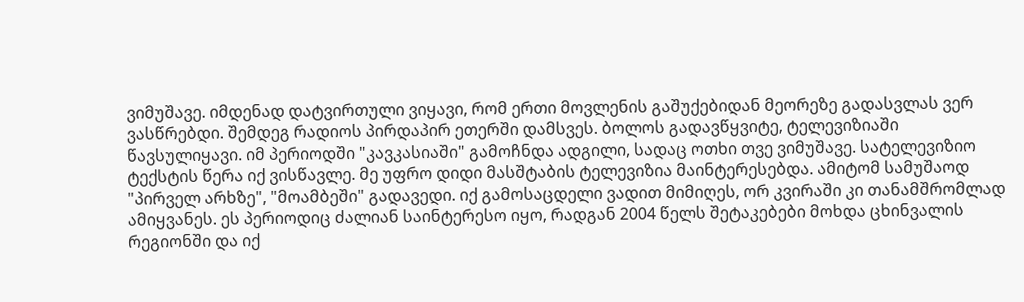ვიმუშავე. იმდენად დატვირთული ვიყავი, რომ ერთი მოვლენის გაშუქებიდან მეორეზე გადასვლას ვერ ვასწრებდი. შემდეგ რადიოს პირდაპირ ეთერში დამსვეს. ბოლოს გადავწყვიტე, ტელევიზიაში წავსულიყავი. იმ პერიოდში "კავკასიაში" გამოჩნდა ადგილი, სადაც ოთხი თვე ვიმუშავე. სატელევიზიო ტექსტის წერა იქ ვისწავლე. მე უფრო დიდი მასშტაბის ტელევიზია მაინტერესებდა. ამიტომ სამუშაოდ "პირველ არხზე", "მოამბეში" გადავედი. იქ გამოსაცდელი ვადით მიმიღეს, ორ კვირაში კი თანამშრომლად ამიყვანეს. ეს პერიოდიც ძალიან საინტერესო იყო, რადგან 2004 წელს შეტაკებები მოხდა ცხინვალის რეგიონში და იქ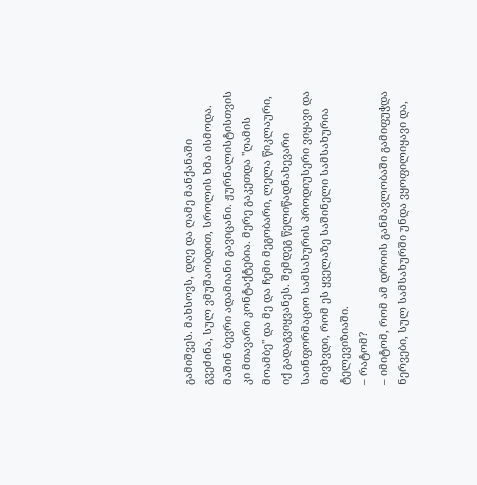გამიშვეს. მახსოვს, დღე და ღამე მანქანაში გვეძინა, სულ ვმუშაობდით, სროლის ხმა ისმოდა. მაშინ ბევრი ადამიანი გავიცანი. ჟურნალისტისთვის კი მთავარი კონტაქტებია. მერე გაკეთდა "ღამის მოამბე" და მე და ჩემი მეგობარი, ლელა წიკლაური, იქ გადაგვიყვანეს. შემდეგ წელიწადნახევარი საინფორმაციო სამსახურის პროდიუსერი ვიყავი და მივხვდი, რომ ეს ყველაზე საშინელი სამსახურია ტელევიზიაში.
– რატომ?
– იმიტომ, რომ ამ დროის განმავლობაში გამიფუჭდა ნერვები, სულ სამსახურში უნდა ვყოფილიყავი და,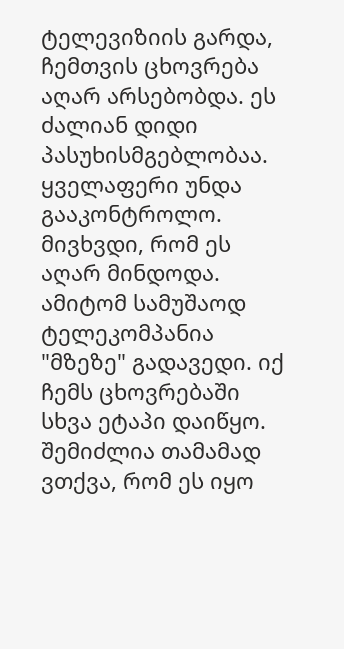ტელევიზიის გარდა, ჩემთვის ცხოვრება აღარ არსებობდა. ეს ძალიან დიდი პასუხისმგებლობაა. ყველაფერი უნდა გააკონტროლო. მივხვდი, რომ ეს აღარ მინდოდა. ამიტომ სამუშაოდ ტელეკომპანია "მზეზე" გადავედი. იქ ჩემს ცხოვრებაში სხვა ეტაპი დაიწყო. შემიძლია თამამად ვთქვა, რომ ეს იყო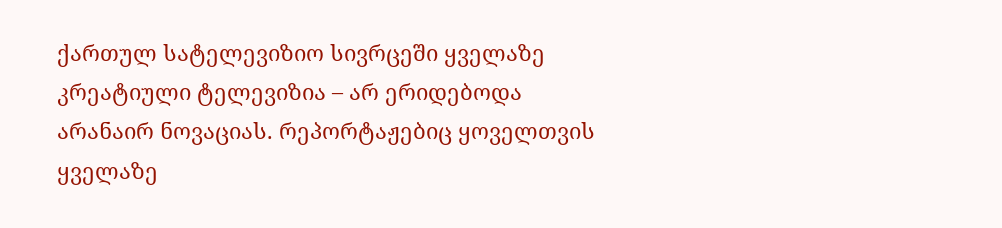ქართულ სატელევიზიო სივრცეში ყველაზე კრეატიული ტელევიზია – არ ერიდებოდა არანაირ ნოვაციას. რეპორტაჟებიც ყოველთვის ყველაზე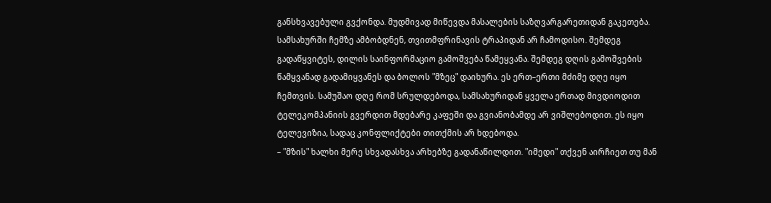განსხვავებული გვქონდა. მუდმივად მიწევდა მასალების საზღვარგარეთიდან გაკეთება. სამსახურში ჩემზე ამბობდნენ, თვითმფრინავის ტრაპიდან არ ჩამოდისო. შემდეგ გადაწყვიტეს, დილის საინფორმაციო გამოშვება წამეყვანა. შემდეგ დღის გამოშვების წამყვანად გადამიყვანეს და ბოლოს "მზეც" დაიხურა. ეს ერთ–ერთი მძიმე დღე იყო ჩემთვის. სამუშაო დღე რომ სრულდებოდა, სამსახურიდან ყველა ერთად მივდიოდით ტელეკომპანიის გვერდით მდებარე კაფეში და გვიანობამდე არ ვიშლებოდით. ეს იყო ტელევიზია, სადაც კონფლიქტები თითქმის არ ხდებოდა.
– "მზის" ხალხი მერე სხვადასხვა არხებზე გადანაწილდით. "იმედი" თქვენ აირჩიეთ თუ მან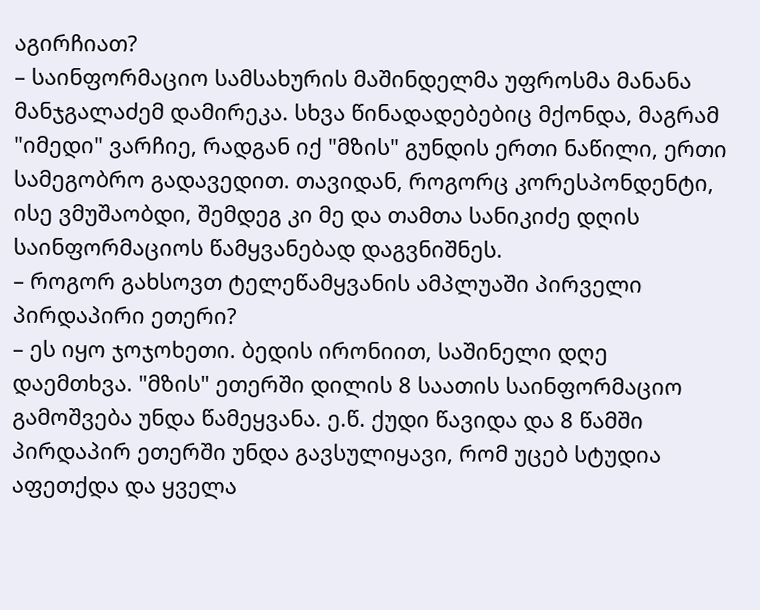აგირჩიათ?
– საინფორმაციო სამსახურის მაშინდელმა უფროსმა მანანა მანჯგალაძემ დამირეკა. სხვა წინადადებებიც მქონდა, მაგრამ "იმედი" ვარჩიე, რადგან იქ "მზის" გუნდის ერთი ნაწილი, ერთი სამეგობრო გადავედით. თავიდან, როგორც კორესპონდენტი, ისე ვმუშაობდი, შემდეგ კი მე და თამთა სანიკიძე დღის საინფორმაციოს წამყვანებად დაგვნიშნეს.
– როგორ გახსოვთ ტელეწამყვანის ამპლუაში პირველი პირდაპირი ეთერი?
– ეს იყო ჯოჯოხეთი. ბედის ირონიით, საშინელი დღე დაემთხვა. "მზის" ეთერში დილის 8 საათის საინფორმაციო გამოშვება უნდა წამეყვანა. ე.წ. ქუდი წავიდა და 8 წამში პირდაპირ ეთერში უნდა გავსულიყავი, რომ უცებ სტუდია აფეთქდა და ყველა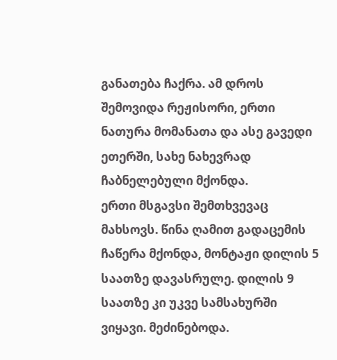განათება ჩაქრა. ამ დროს შემოვიდა რეჟისორი, ერთი ნათურა მომანათა და ასე გავედი ეთერში, სახე ნახევრად ჩაბნელებული მქონდა.
ერთი მსგავსი შემთხვევაც მახსოვს. წინა ღამით გადაცემის ჩაწერა მქონდა, მონტაჟი დილის 5 საათზე დავასრულე. დილის 9 საათზე კი უკვე სამსახურში ვიყავი. მეძინებოდა.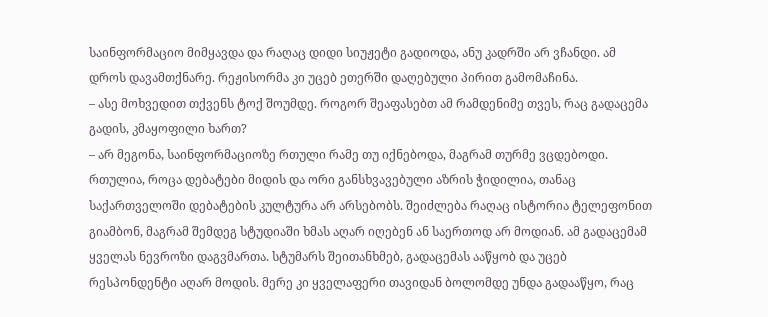საინფორმაციო მიმყავდა და რაღაც დიდი სიუჟეტი გადიოდა, ანუ კადრში არ ვჩანდი. ამ დროს დავამთქნარე. რეჟისორმა კი უცებ ეთერში დაღებული პირით გამომაჩინა.
– ასე მოხვედით თქვენს ტოქ შოუმდე. როგორ შეაფასებთ ამ რამდენიმე თვეს, რაც გადაცემა გადის, კმაყოფილი ხართ?
– არ მეგონა, საინფორმაციოზე რთული რამე თუ იქნებოდა, მაგრამ თურმე ვცდებოდი. რთულია, როცა დებატები მიდის და ორი განსხვავებული აზრის ჭიდილია, თანაც საქართველოში დებატების კულტურა არ არსებობს. შეიძლება რაღაც ისტორია ტელეფონით გიამბონ, მაგრამ შემდეგ სტუდიაში ხმას აღარ იღებენ ან საერთოდ არ მოდიან. ამ გადაცემამ ყველას ნევროზი დაგვმართა. სტუმარს შეითანხმებ, გადაცემას ააწყობ და უცებ რესპონდენტი აღარ მოდის. მერე კი ყველაფერი თავიდან ბოლომდე უნდა გადააწყო, რაც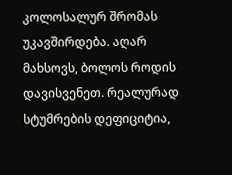კოლოსალურ შრომას უკავშირდება. აღარ მახსოვს, ბოლოს როდის დავისვენეთ. რეალურად სტუმრების დეფიციტია,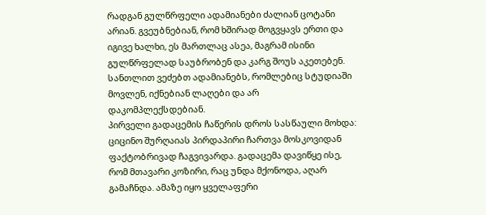რადგან გულწრფელი ადამიანები ძალიან ცოტანი არიან. გვეუბნებიან, რომ ხშირად მოგვყავს ერთი და იგივე ხალხი, ეს მართლაც ასეა, მაგრამ ისინი გულწრფელად საუბრობენ და კარგ შოუს აკეთებენ. სანთლით ვეძებთ ადამიანებს, რომლებიც სტუდიაში მოვლენ, იქნებიან ლაღები და არ დაკომპლექსდებიან.
პირველი გადაცემის ჩაწერის დროს სასწაული მოხდა: ციცინო შურღაიას პირდაპირი ჩართვა მოსკოვიდან ფაქტობრივად ჩაგვივარდა. გადაცემა დავიწყე ისე, რომ მთავარი კოზირი, რაც უნდა მქონოდა, აღარ გამაჩნდა. ამაზე იყო ყველაფერი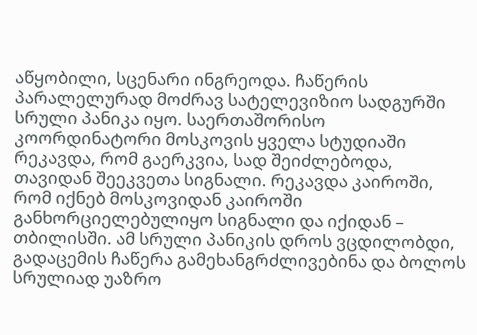აწყობილი, სცენარი ინგრეოდა. ჩაწერის პარალელურად მოძრავ სატელევიზიო სადგურში სრული პანიკა იყო. საერთაშორისო კოორდინატორი მოსკოვის ყველა სტუდიაში რეკავდა, რომ გაერკვია, სად შეიძლებოდა, თავიდან შეეკვეთა სიგნალი. რეკავდა კაიროში, რომ იქნებ მოსკოვიდან კაიროში განხორციელებულიყო სიგნალი და იქიდან – თბილისში. ამ სრული პანიკის დროს ვცდილობდი, გადაცემის ჩაწერა გამეხანგრძლივებინა და ბოლოს სრულიად უაზრო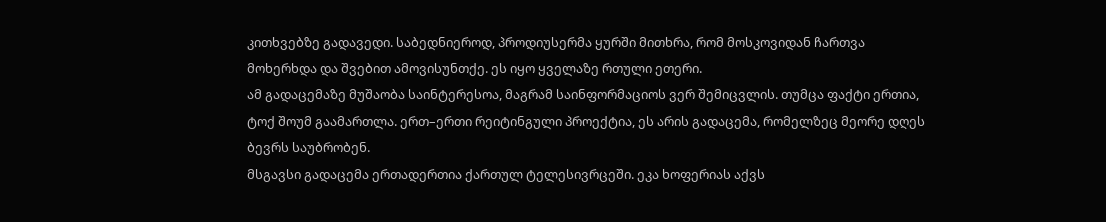კითხვებზე გადავედი. საბედნიეროდ, პროდიუსერმა ყურში მითხრა, რომ მოსკოვიდან ჩართვა მოხერხდა და შვებით ამოვისუნთქე. ეს იყო ყველაზე რთული ეთერი.
ამ გადაცემაზე მუშაობა საინტერესოა, მაგრამ საინფორმაციოს ვერ შემიცვლის. თუმცა ფაქტი ერთია, ტოქ შოუმ გაამართლა. ერთ–ერთი რეიტინგული პროექტია, ეს არის გადაცემა, რომელზეც მეორე დღეს ბევრს საუბრობენ.
მსგავსი გადაცემა ერთადერთია ქართულ ტელესივრცეში. ეკა ხოფერიას აქვს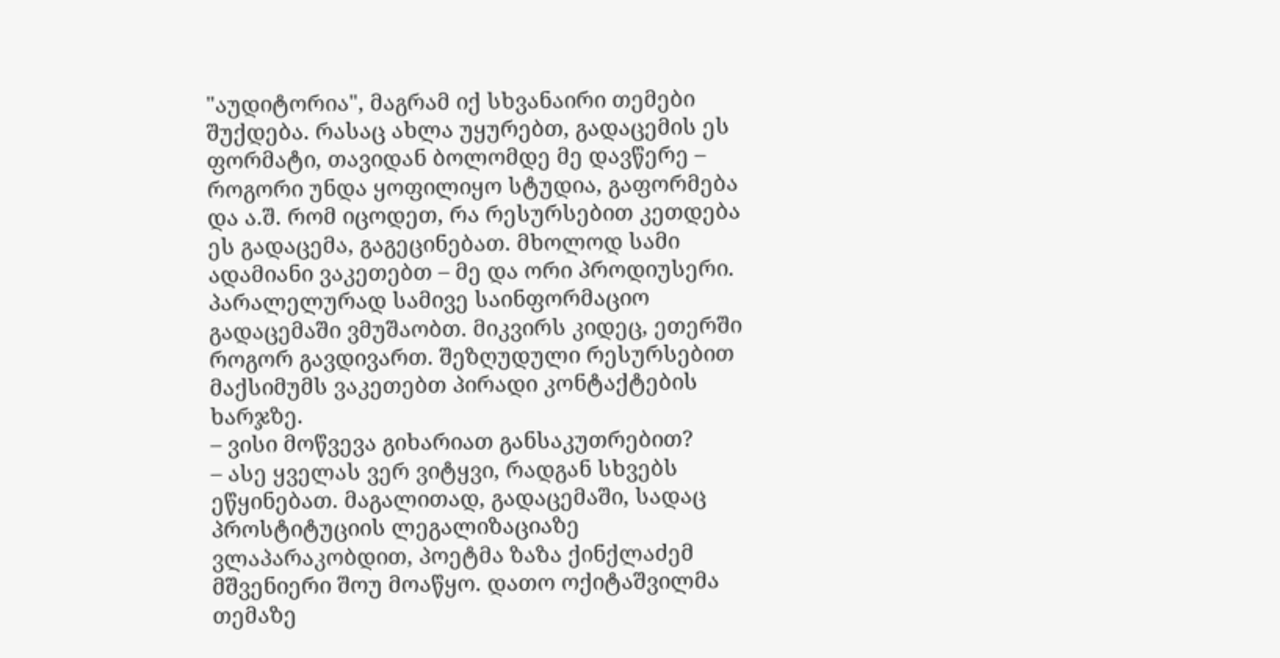"აუდიტორია", მაგრამ იქ სხვანაირი თემები შუქდება. რასაც ახლა უყურებთ, გადაცემის ეს ფორმატი, თავიდან ბოლომდე მე დავწერე – როგორი უნდა ყოფილიყო სტუდია, გაფორმება და ა.შ. რომ იცოდეთ, რა რესურსებით კეთდება ეს გადაცემა, გაგეცინებათ. მხოლოდ სამი ადამიანი ვაკეთებთ – მე და ორი პროდიუსერი. პარალელურად სამივე საინფორმაციო გადაცემაში ვმუშაობთ. მიკვირს კიდეც, ეთერში როგორ გავდივართ. შეზღუდული რესურსებით მაქსიმუმს ვაკეთებთ პირადი კონტაქტების ხარჯზე.
– ვისი მოწვევა გიხარიათ განსაკუთრებით?
– ასე ყველას ვერ ვიტყვი, რადგან სხვებს ეწყინებათ. მაგალითად, გადაცემაში, სადაც პროსტიტუციის ლეგალიზაციაზე ვლაპარაკობდით, პოეტმა ზაზა ქინქლაძემ მშვენიერი შოუ მოაწყო. დათო ოქიტაშვილმა თემაზე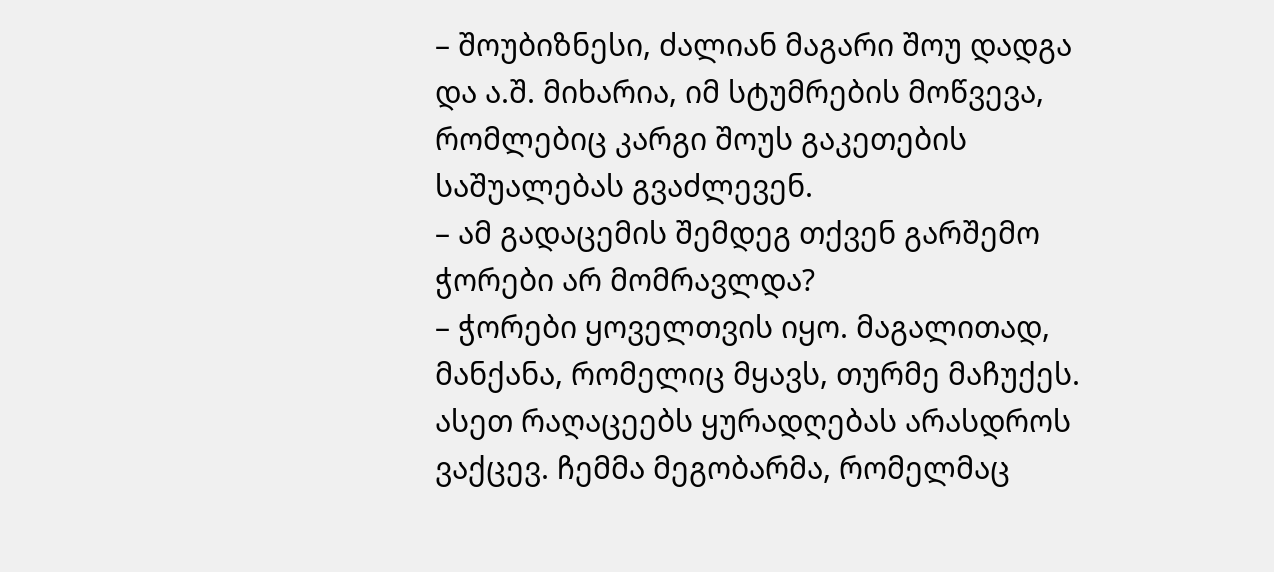– შოუბიზნესი, ძალიან მაგარი შოუ დადგა და ა.შ. მიხარია, იმ სტუმრების მოწვევა, რომლებიც კარგი შოუს გაკეთების საშუალებას გვაძლევენ.
– ამ გადაცემის შემდეგ თქვენ გარშემო ჭორები არ მომრავლდა?
– ჭორები ყოველთვის იყო. მაგალითად, მანქანა, რომელიც მყავს, თურმე მაჩუქეს. ასეთ რაღაცეებს ყურადღებას არასდროს ვაქცევ. ჩემმა მეგობარმა, რომელმაც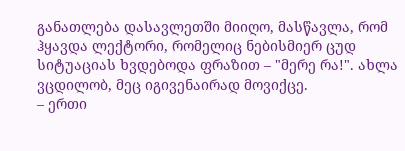განათლება დასავლეთში მიიღო, მასწავლა, რომ ჰყავდა ლექტორი, რომელიც ნებისმიერ ცუდ სიტუაციას ხვდებოდა ფრაზით – "მერე რა!". ახლა ვცდილობ, მეც იგივენაირად მოვიქცე.
– ერთი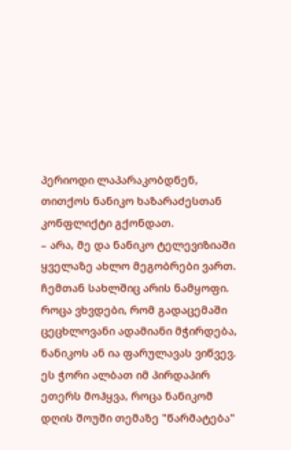პერიოდი ლაპარაკობდნენ, თითქოს ნანიკო ხაზარაძესთან კონფლიქტი გქონდათ.
– არა, მე და ნანიკო ტელევიზიაში ყველაზე ახლო მეგობრები ვართ. ჩემთან სახლშიც არის ნამყოფი. როცა ვხვდები, რომ გადაცემაში ცეცხლოვანი ადამიანი მჭირდება, ნანიკოს ან ია ფარულავას ვიწვევ. ეს ჭორი ალბათ იმ პირდაპირ ეთერს მოჰყვა, როცა ნანიკომ დღის შოუში თემაზე "წარმატება"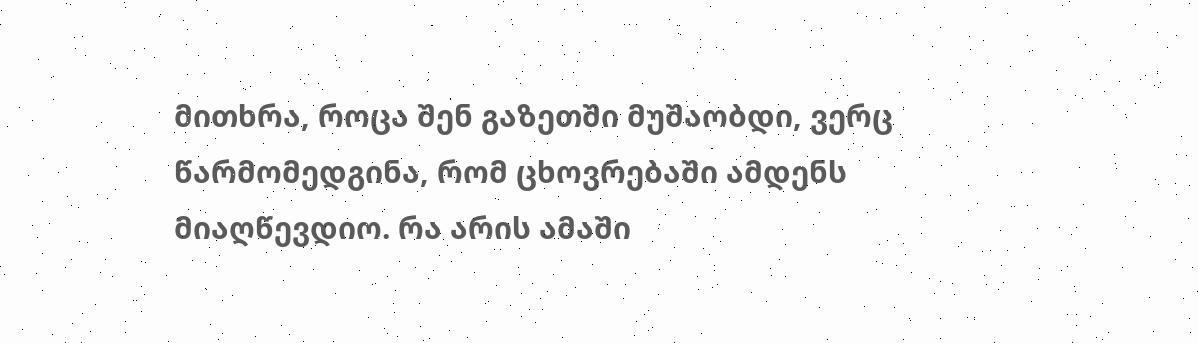მითხრა, როცა შენ გაზეთში მუშაობდი, ვერც წარმომედგინა, რომ ცხოვრებაში ამდენს მიაღწევდიო. რა არის ამაში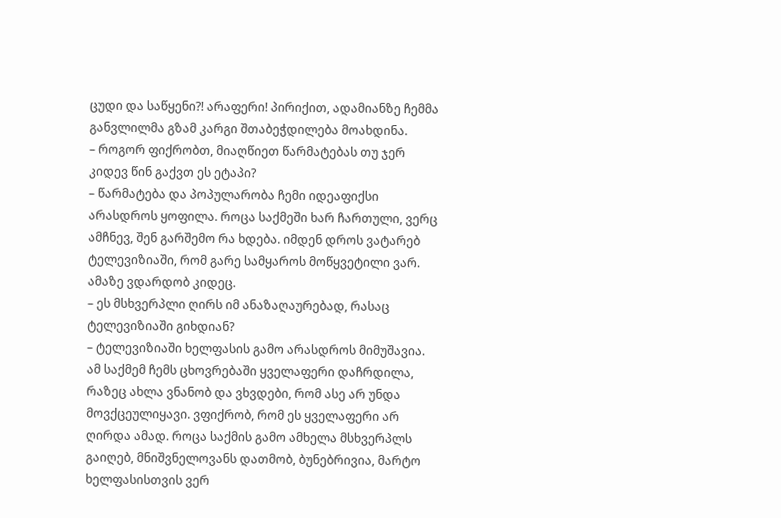ცუდი და საწყენი?! არაფერი! პირიქით, ადამიანზე ჩემმა განვლილმა გზამ კარგი შთაბეჭდილება მოახდინა.
– როგორ ფიქრობთ, მიაღწიეთ წარმატებას თუ ჯერ კიდევ წინ გაქვთ ეს ეტაპი?
– წარმატება და პოპულარობა ჩემი იდეაფიქსი არასდროს ყოფილა. როცა საქმეში ხარ ჩართული, ვერც ამჩნევ, შენ გარშემო რა ხდება. იმდენ დროს ვატარებ ტელევიზიაში, რომ გარე სამყაროს მოწყვეტილი ვარ. ამაზე ვდარდობ კიდეც.
– ეს მსხვერპლი ღირს იმ ანაზაღაურებად, რასაც ტელევიზიაში გიხდიან?
– ტელევიზიაში ხელფასის გამო არასდროს მიმუშავია. ამ საქმემ ჩემს ცხოვრებაში ყველაფერი დაჩრდილა, რაზეც ახლა ვნანობ და ვხვდები, რომ ასე არ უნდა მოვქცეულიყავი. ვფიქრობ, რომ ეს ყველაფერი არ ღირდა ამად. როცა საქმის გამო ამხელა მსხვერპლს გაიღებ, მნიშვნელოვანს დათმობ, ბუნებრივია, მარტო ხელფასისთვის ვერ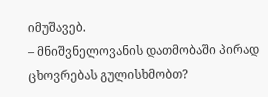იმუშავებ.
– მნიშვნელოვანის დათმობაში პირად ცხოვრებას გულისხმობთ?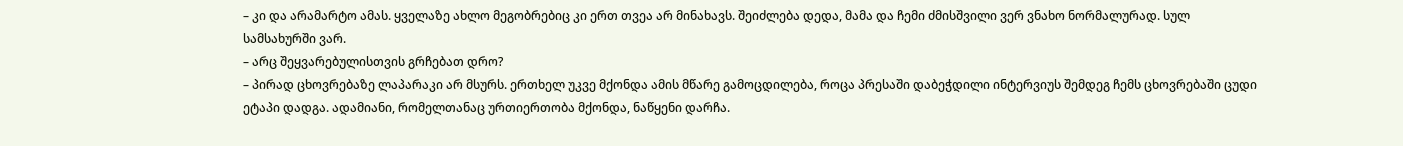– კი და არამარტო ამას. ყველაზე ახლო მეგობრებიც კი ერთ თვეა არ მინახავს. შეიძლება დედა, მამა და ჩემი ძმისშვილი ვერ ვნახო ნორმალურად. სულ სამსახურში ვარ.
– არც შეყვარებულისთვის გრჩებათ დრო?
– პირად ცხოვრებაზე ლაპარაკი არ მსურს. ერთხელ უკვე მქონდა ამის მწარე გამოცდილება, როცა პრესაში დაბეჭდილი ინტერვიუს შემდეგ ჩემს ცხოვრებაში ცუდი ეტაპი დადგა. ადამიანი, რომელთანაც ურთიერთობა მქონდა, ნაწყენი დარჩა.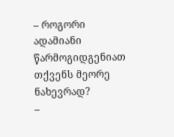– როგორი ადამიანი წარმოგიდგენიათ თქვენს მეორე ნახევრად?
–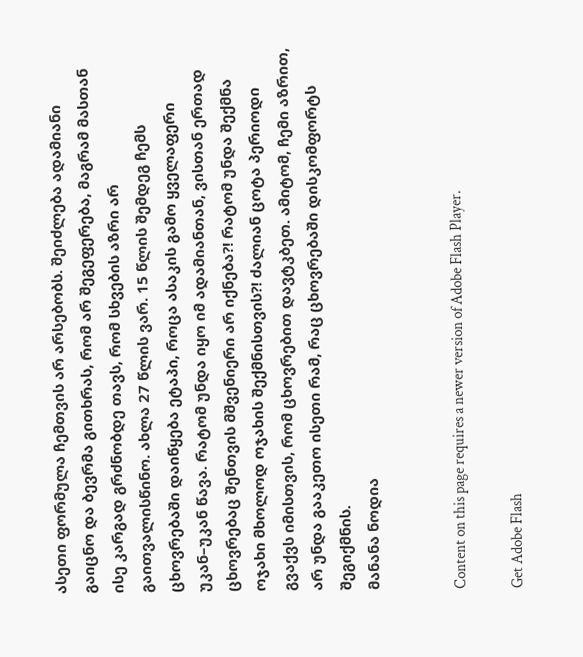ასეთი ფორმულა ჩემთვის არ არსებობს. შეიძლება ადამიანი გაიცნო და ბევრმა გითხრას, რომ არ შეგეფერება, მაგრამ მასთან ისე კარგად გრძნობდე თავს, რომ სხვების აზრი არ გაითვალისწინო. ახლა 27 წლის ვარ. 15 წლის შემდეგ ჩემს ცხოვრებაში დაიწყება ეტაპი, როცა ასაკის გამო ყველაფერი უკან–უკან წავა. რატომ უნდა იყო იმ ადამიანთან, ვისთან ერთად ცხოვრებაც შენთვის მშვენიერი არ იქნება?! რატომ უნდა შექმნა ოჯახი მხოლოდ ოჯახის შექმნისთვის?! ძალიან ცოტა პერიოდი გვაქვს იმისთვის, რომ ცხოვრებით დავტკბეთ. ამიტომ, ჩემი აზრით, არ უნდა გააკეთო ისეთი რამ, რაც ცხოვრებაში დისკომფორტს შეგიქმნის.
მანანა ნოდია


Content on this page requires a newer version of Adobe Flash Player.

Get Adobe Flash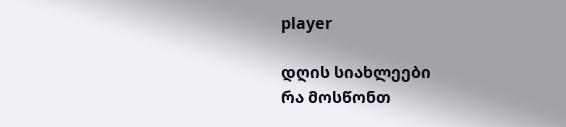player

დღის სიახლეები
რა მოსწონთ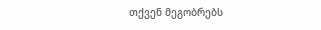თქვენ მეგობრებს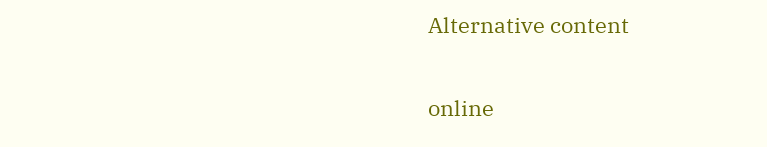Alternative content

online